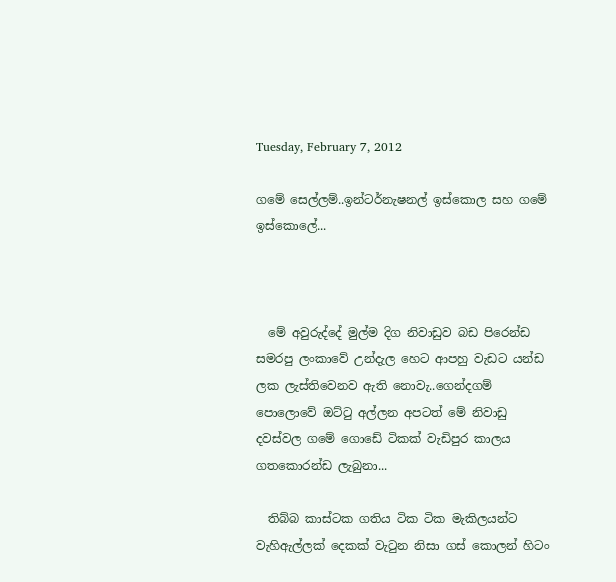Tuesday, February 7, 2012

ගමේ සෙල්ලම්..ඉන්ටර්නැෂනල් ඉස්කොල සහ ගමේ ඉස්කොලේ...



  මේ අවුරුද්දේ මුල්ම දිග නිවාඩුව බඩ පිරෙන්ඩ සමරපු ලංකාවේ උන්දැල හෙට ආපහු වැඩට යන්ඩ ලක ලැස්තිවෙනව ඇති නොවැ..ගෙන්දගම් පොලොවේ ඔට්ටු අල්ලන අපටත් මේ නිවාඩු දවස්වල ගමේ ගොඩේ ටිකක් වැඩිපුර කාලය ගතකොරන්ඩ ලැබුනා...

  තිබ්බ කාස්ටක ගතිය ටික ටික මැකිලයන්ට වැහිඇල්ලක් දෙකක් වැටුන නිසා ගස් කොලන් හිටං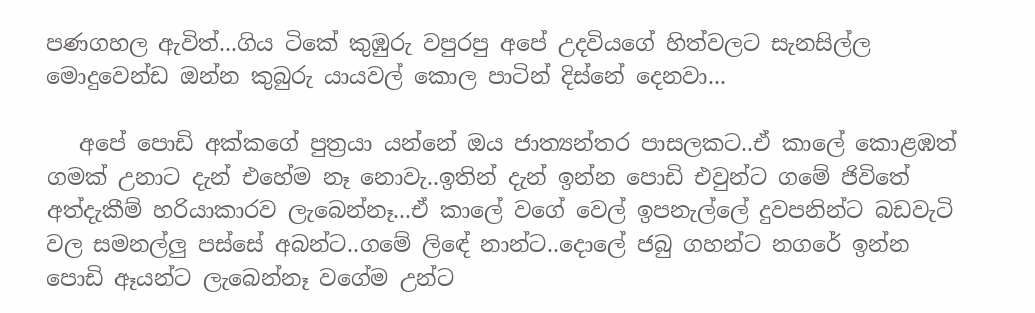පණගහල ඇවිත්...ගිය ටිකේ කුඹුරු වපුරපු අපේ උදවියගේ හිත්වලට සැනසිල්ල මොදුවෙන්ඩ ඔන්න කුබුරු යායවල් කොල පාටින් දිස්නේ දෙනවා...

   අපේ පොඩි අක්කගේ පුත්‍රයා යන්නේ ඔය ජාත්‍යන්තර පාසලකට..ඒ කාලේ කොළඹත් ගමක් උනාට දැන් එහේම නෑ නොවැ..ඉතින් දැන් ඉන්න පොඩි එවුන්ට ගමේ ජිවිතේ අත්දැකීම් හරියාකාරව ලැබෙන්නෑ...ඒ කාලේ වගේ වෙල් ඉපනැල්ලේ දුවපනින්ට බඩවැටි වල සමනල්ලු පස්සේ අබන්ට..ගමේ ලිඳේ නාන්ට..දොලේ ජබු ගහන්ට නගරේ ඉන්න පොඩි ඈයන්ට ලැබෙන්නෑ වගේම උන්ට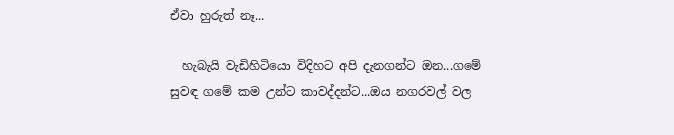ඒවා හුරුත් නෑ...

  හැබැයි වැඩිහිටියො විදිහට අපි දැනගන්ට ඔන...ගමේ සුවඳ ගමේ කම උන්ට කාවද්දන්ට...ඔය නගරවල් වල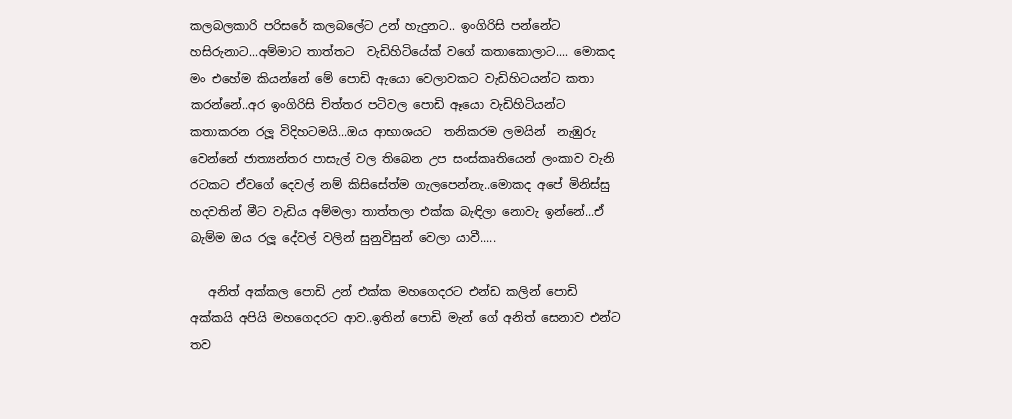කලබලකාරි පරිසරේ කලබලේට උන් හැදුනට.. ඉංගිරිසි පන්නේට හසිරුනාට...අම්මාට තාත්තට  වැඩිහිටියේක් වගේ කතාකොලාට.... මොකද මං එහේම කියන්නේ මේ පොඩි ඇයො වෙලාවකට වැඩිහිටයන්ට කතා කරන්නේ..අර ඉංගිරිසි චිත්තර පටිවල පොඩි ඈයො වැඩිහිටියන්ට කතාකරන රලූ විදිහටමයි...ඔය ආභාශයට  තනිකරම ලමයින්  නැඹුරු වෙන්නේ ජාත්‍යන්තර පාසැල් වල තිබෙන උප සංස්කෘතියෙන් ලංකාව වැනි රටකට ඒවගේ දෙවල් නම් කිසිසේත්ම ගැලපෙන්නැ..මොකද අපේ මිනිස්සු හදවතින් මීට වැඩිය අම්මලා තාත්තලා එක්ක බැඳිලා නොවැ ඉන්නේ...ඒ බැම්ම ඔය රලූ දේවල් වලින් සුනුවිසුන් වෙලා යාවී.....

   අනිත් අක්කල පොඩි උන් එක්ක මහගෙදරට එන්ඩ කලින් පොඩි අක්කයි අපියි මහගෙදරට ආව..ඉතින් පොඩි මැන් ගේ අනිත් සෙනාව එන්ට තව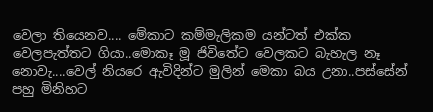වෙලා තියෙනව.... මේකාට කම්මැලිකම යන්ටත් එක්ක වෙලපැත්තට ගියා..මොකෑ මූ ජිවිතේට වෙලකට බැහැල නෑ නොවැ....වෙල් නියරෙ ඇවිදින්ට මුලින් මෙකා බය උනා..පස්සේන් පහු මිනිහට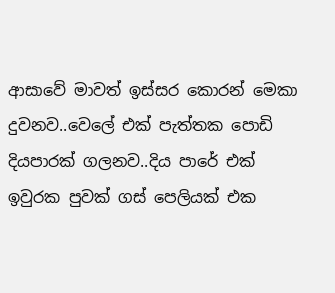ආසාවේ මාවත් ඉස්සර කොරන් මෙකා දුවනව..වෙලේ එක් පැත්තක පොඩි දියපාරක් ගලනව..දිය පාරේ එක් ඉවුරක පුවක් ගස් පෙලියක් එක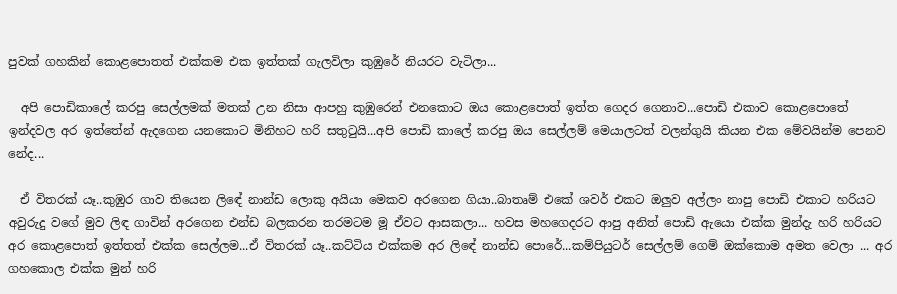පුවක් ගහකින් කොළපොතත් එක්කම එක ඉත්තක් ගැලවිලා කුඹුරේ නියරට වැටිලා...

  අපි පොඩිකාලේ කරපු සෙල්ලමක් මතක් උන නිසා ආපහු කුඹුරෙන් එනකොට ඔය කොළපොත් ඉත්ත ගෙදර ගෙනාව...පොඩි එකාව කොළපොතේ ඉන්දවල අර ඉත්තේන් ඇදගෙන යනකොට මිනිහට හරි සතුටුයි...අපි පොඩි කාලේ කරපු ඔය සෙල්ලම් මෙයාලටත් වලන්ගුයි කියන එක මේවයින්ම පෙනව නේද...

  ඒ විතරක් යෑ..කුඹුර ගාව තියෙන ලිඳේ නාන්ඩ ලොකු අයියා මෙකව අරගෙන ගියා..බාතෘම් එකේ ශවර් එකට ඔලුව අල්ලං නාපු පොඩි එකාට හරියට අවුරුදු වගේ මුව ලිඳ ගාවින් අරගෙන එන්ඩ බලකරන තරමටම මූ ඒවට ආසකලා... හවස මහගෙදරට ආපු අනිත් පොඩි ඇයො එක්ක මුන්දැ හරි හරියට අර කොළපොත් ඉත්තත් එක්ක සෙල්ලම...ඒ විතරක් යෑ..කට්ටිය එක්කම අර ලිඳේ නාන්ඩ පොරේ...කම්පියුටර් සෙල්ලම් ගෙම් ඔක්කොම අමත වෙලා ... අර ගහකොල එක්ක මුන් හරි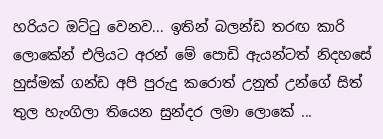හරියට ඔට්ටු වෙනව... ඉතින් බලන්ඩ තරඟ කාරි ලොකේන් එලියට අරන් මේ පොඩි ඇයන්ටත් නිදහසේ හුස්මක් ගන්ඩ අපි පුරුදු කරොත් උනුත් උන්ගේ සිත් තුල හැංගිලා තියෙන සුන්දර ලමා ලොකේ ...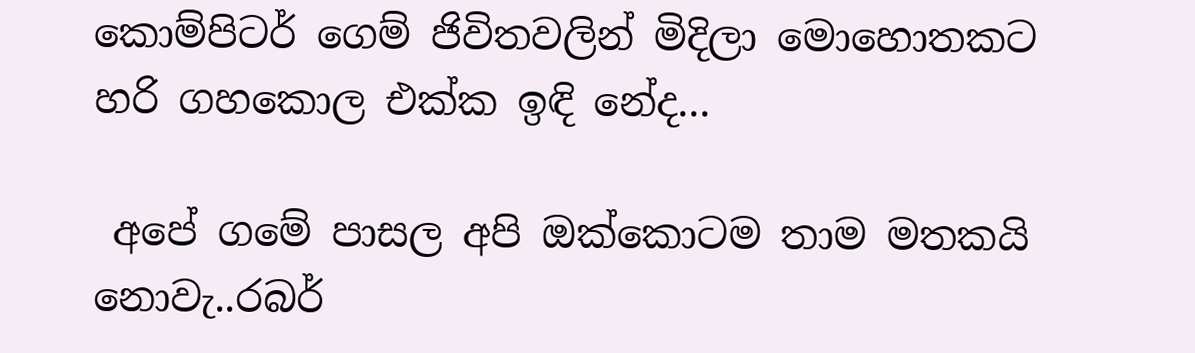කොම්පිටර් ගෙම් ජිවිතවලින් මිදිලා මොහොතකට හරි ගහකොල එක්ක ඉඳි නේද...

 අපේ ගමේ පාසල අපි ඔක්කොටම තාම මතකයි නොවැ..රබර්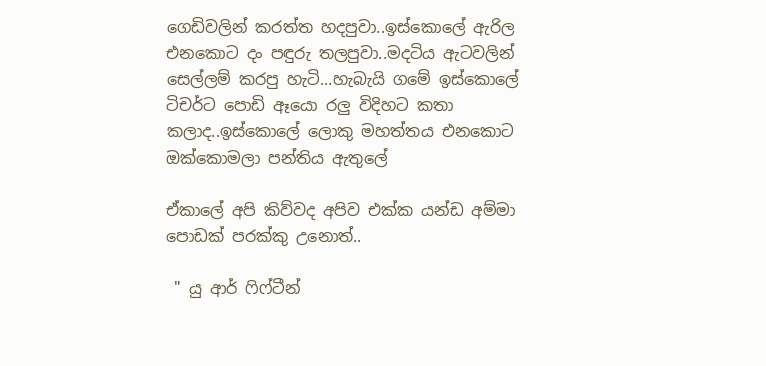ගෙඩිවලින් කරත්ත හදපුවා..ඉස්කොලේ ඇරිල එනකොට දං පඳුරු තලපුවා..මදටිය ඇටවලින් සෙල්ලම් කරපු හැටි...හැබැයි ගමේ ඉස්කොලේ ටිචර්ට පොඩි ඈයො රලු විදිහට කතා කලාද..ඉස්කොලේ ලොකු මහත්තය එනකොට ඔක්කොමලා පන්තිය ඇතුලේ

ඒකාලේ අපි කිව්වද අපිව එක්ක යන්ඩ අම්මා පොඩක් පරක්කු උනොත්..

 " යු ආර් ෆිෆ්ටීන්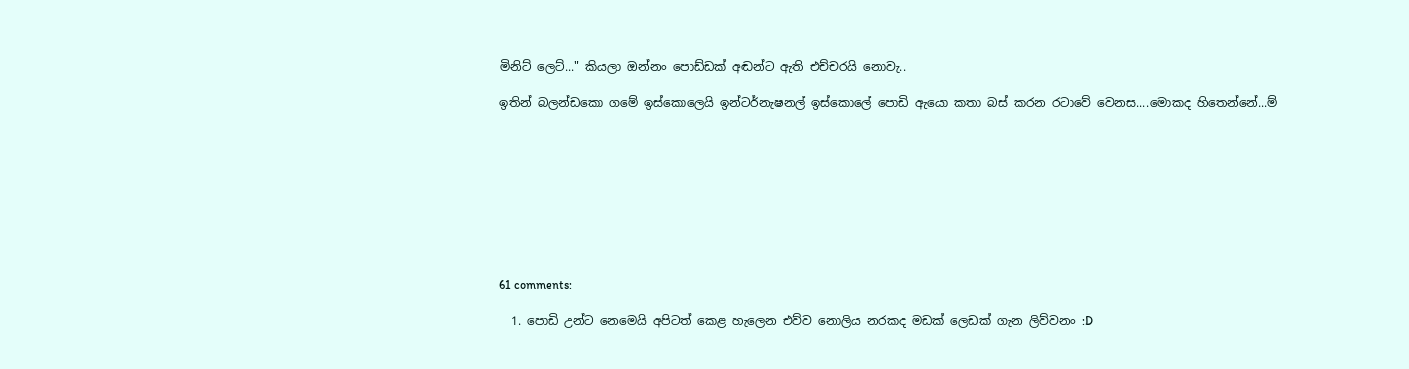මිනිට් ලෙට්..." කියලා ඔන්නං පොඩ්ඩක් අඬන්ට ඇති එච්චරයි නොවැ..

ඉතින් බලන්ඩකො ගමේ ඉස්කොලෙයි ඉන්ටර්නැෂනල් ඉස්කොලේ පොඩි ඇයො කතා බස් කරන රටාවේ වෙනස....මොකද හිතෙන්නේ...ම්









61 comments:

  1. පොඩි උන්ට නෙමෙයි අපිටත් කෙළ හැලෙන එව්ව නොලිය නරකද මඩක් ලෙඩක් ගැන ලිව්වනං :D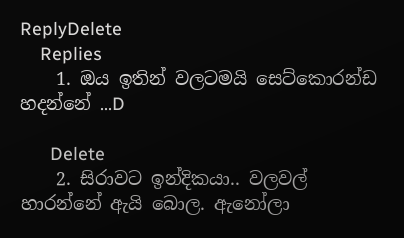ReplyDelete
    Replies
    1. ඔය ඉතින් වලටමයි සෙට්කොරන්ඩ හදන්නේ ...D

      Delete
    2. සිරාවට ඉන්දිකයා.. වලවල් හාරන්නේ ඇයි බොල. ඇනෝලා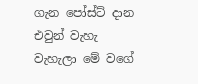ගැන පෝස්ට් දාන එවුන් වැහැ වැහැලා මේ වගේ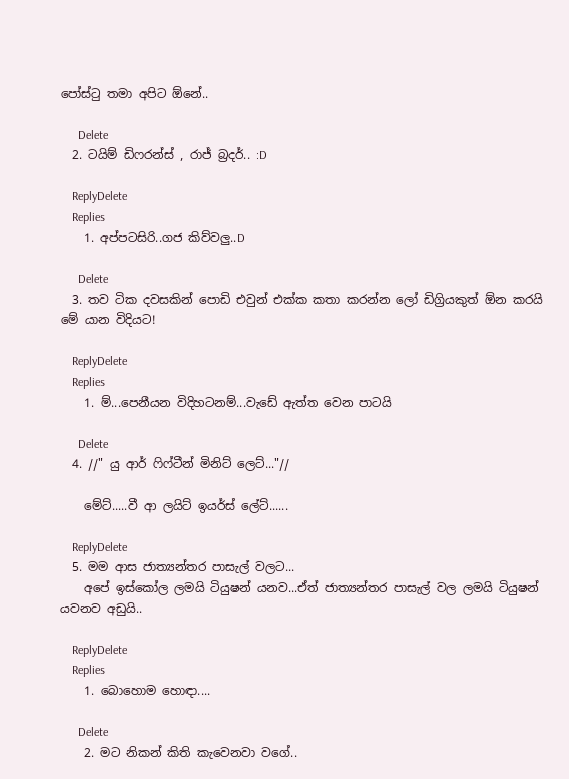පෝස්ටු තමා අපිට ඕ‍නේ..

      Delete
  2. ටයිම් ඩිෆරන්ස් , රාජ් බ්‍රදර්.. :D

    ReplyDelete
    Replies
    1. අප්පටසිරි..ගජ කිව්වලු..D

      Delete
  3. තව ටික දවසකින් පොඩි එවුන් එක්ක කතා කරන්න ලෝ ඩිග්‍රියකුත් ඕන කරයි මේ යාන විදියට!

    ReplyDelete
    Replies
    1. ම්...පෙනීයන විදිහටනම්...වැඩේ ඇත්ත වෙන පාටයි

      Delete
  4. //" යු ආර් ෆිෆ්ටීන් මිනිට් ලෙට්..."//

    මේට්.....වී ආ ලයිට් ඉයර්ස් ලේට්......

    ReplyDelete
  5. මම ආස ජාත්‍යන්තර පාසැල් වලට...
    අපේ ඉස්කෝල ලමයි ටියුෂන් යනව...ඒත් ජාත්‍යන්තර පාසැල් වල ලමයි ටියුෂන් යවනව අඩුයි..

    ReplyDelete
    Replies
    1. බොහොම හොඳා....

      Delete
    2. මට නිකන් කිති කැවෙනවා වගේ..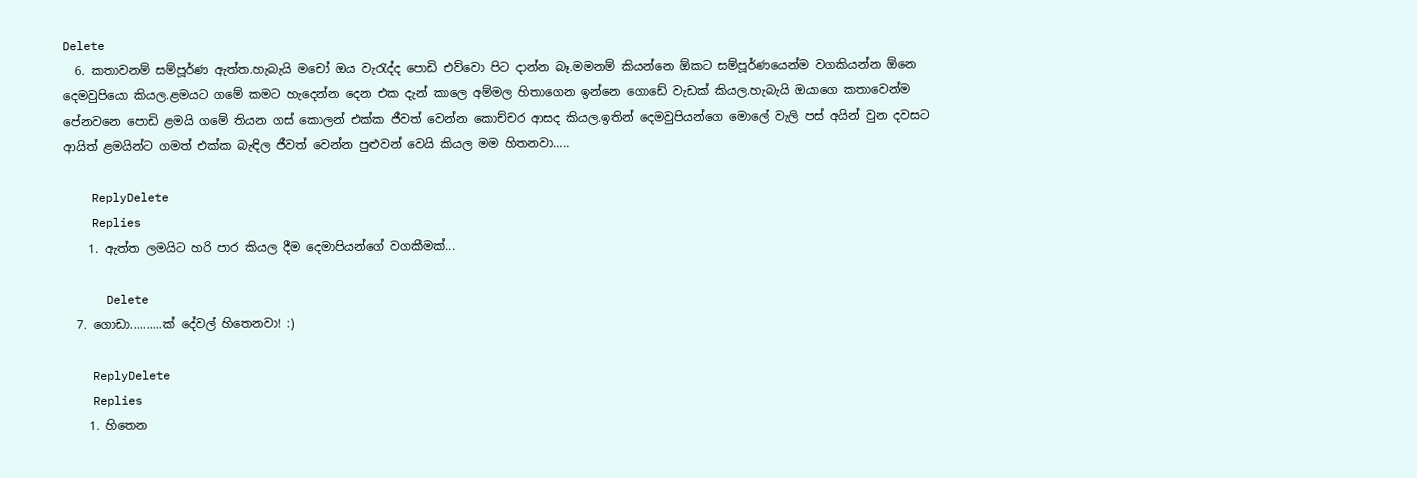Delete
  6. කතාවනම් සම්පූර්ණ ඇත්ත.හැබැයි මචෝ ඔය වැරැද්ද පොඩි එව්වො පිට දාන්න බෑ.මමනම් කියන්නෙ ඕකට සම්පූර්ණයෙන්ම වගකියන්න ඕනෙ දෙමවුපියො කියල.ළමයට ගමේ කමට හැදෙන්න දෙන එක දැන් කාලෙ අම්මල හිතාගෙන ඉන්නෙ ගොඩේ වැඩක් කියල.හැබැයි ඔයාගෙ කතාවෙන්ම පේනවනෙ පොඩි ළමයි ගමේ තියන ගස් කොලන් එක්ක ජීවත් වෙන්න කොච්චර ආසද කියල.ඉතින් දෙමවුපියන්ගෙ මොලේ වැලි පස් අයින් වුන දවසට ආයිත් ළමයින්ට ගමත් එක්ක බැඳිල ජීවත් වෙන්න පුළුවන් වෙයි කියල මම හිතනවා.....

    ReplyDelete
    Replies
    1. ඇත්ත ලමයිට හරි පාර කියල දීම දෙමාපියන්ගේ වගකීමක්...

      Delete
  7. ගොඩා..........ක් දේවල් හිතෙනවා! :)

    ReplyDelete
    Replies
    1. හිතෙන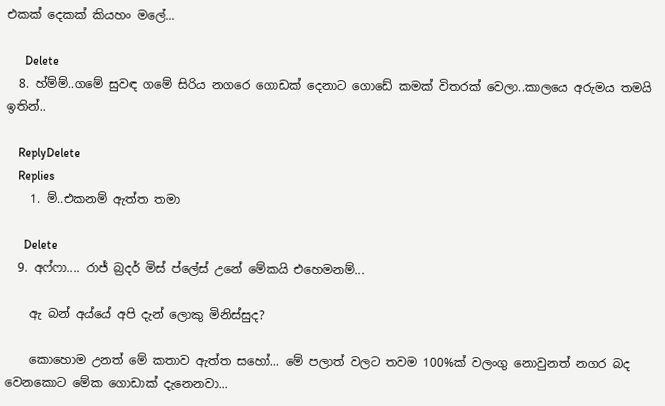එකක් දෙකක් කියහං මලේ...

      Delete
  8. හ්ම්ම්..ගමේ සුවඳ ගමේ සිරිය නගරෙ ගොඩක් දෙනාට ගොඩේ කමක් විතරක් වෙලා..කාලයෙ අරුමය තමයි ඉතින්..

    ReplyDelete
    Replies
    1. ම්..එකනම් ඇත්ත තමා

      Delete
  9. අෆ්ෆා.... රාජ් බ්‍රදර් මිස් ප්ලේස් උනේ මේකයි එහෙමනම්...

    ඇ බන් අය්යේ අපි දැන් ලොකු මිනිස්සුද?

    කොහොම උනත් මේ කතාව ඇත්ත සහෝ... මේ පලාත් වලට තවම 100%ක් වලංගු නොවුනත් නගර බද වෙනකොට මේක ගොඩාක් දැනෙනවා...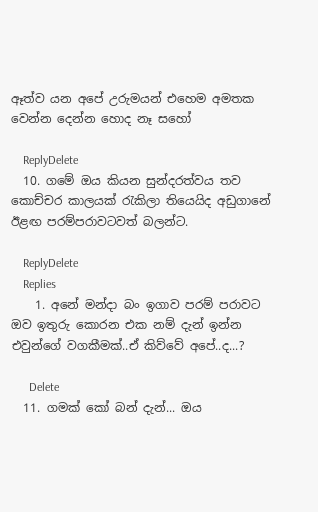ඈත්ව යන අපේ උරුමයන් එහෙම අමතක වෙන්න දෙන්න හොද නෑ සහෝ

    ReplyDelete
  10. ගමේ ඔය කියන සුන්දරත්වය තව කොච්චර කාලයක් රැකිලා තියෙයිද අඩුගානේ ඊළඟ පරම්පරාවටවත් බලන්ට.

    ReplyDelete
    Replies
    1. අනේ මන්දා බං ඉගාව පරම් පරාවට ඔව ඉතුරු කොරන එක නම් දැන් ඉන්න එවුන්ගේ වගකීමක්..ඒ කිව්වේ අපේ..ද...?

      Delete
  11. ගමක් කෝ බන් දැන්... ඔය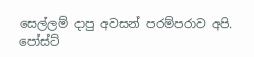සෙල්ලම් දාපු අවසන් පරම්පරාව අපි. පෝස්ට්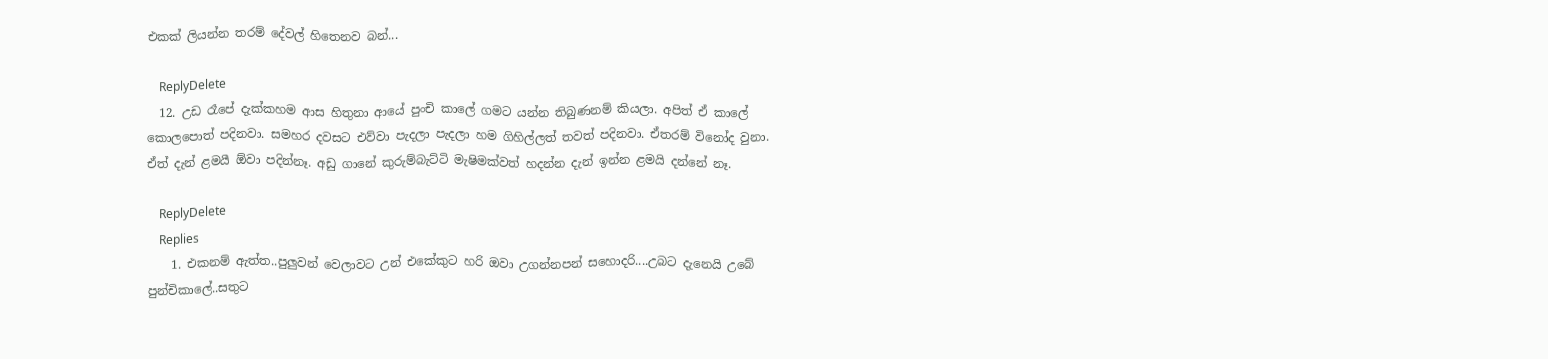එකක් ලියන්න තරම් දේවල් හිතෙනව බන්...

    ReplyDelete
  12. උඩ රෑපේ දැක්කහම ආස හිතුනා ආයේ පුංචි කාලේ ගමට යන්න තිබුණනම් කියලා. අපිත් ඒ කාලේ කොලපොත් පදිනවා. සමහර දවසට එව්වා පැදලා පැදලා හම ගිහිල්ලත් තවත් පදිනවා. ඒතරම් විනෝද වුනා. ඒත් දැන් ළමයී ඕවා පදින්නෑ. අඩු ගානේ කුරුම්බැට්ටි මැෂිමක්වත් හදන්න දැන් ඉන්න ළමයි දන්නේ නෑ.

    ReplyDelete
    Replies
    1. එකනම් ඇත්ත..පුලුවන් වෙලාවට උන් එකේකුට හරි ඔවා උගන්නපන් සහොදරි....උබට දැනෙයි උබේ පුන්චිකාලේ..සතුට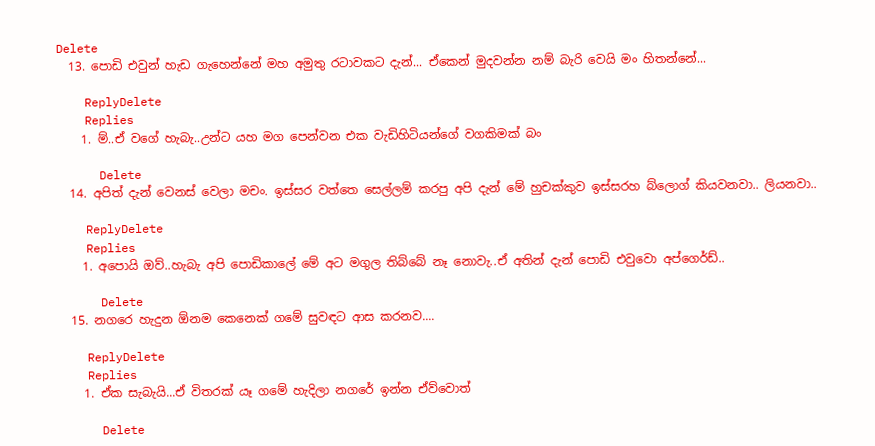Delete
  13. පොඩි එවුන් හැඩ ගැහෙන්නේ මහ අමුතු රටාවකට දැන්... ඒකෙන් මුදවන්න නම් බැරි වෙයි මං හිතන්නේ...

    ReplyDelete
    Replies
    1. ම්..ඒ වගේ හැබැ..උන්ට යහ මග පෙන්වන එක වැඩිහිටියන්ගේ වගකිමක් බං

      Delete
  14. අපිත් දැන් වෙනස් වෙලා මචං. ඉස්සර වත්තෙ සෙල්ලම් කරපු අපි දැන් මේ හුචක්කුව ඉස්සරහ බ්ලොග් කියවනවා.. ලියනවා..

    ReplyDelete
    Replies
    1. අපොයි ඔව්..හැබැ අපි පොඩිකාලේ මේ අට මගුල තිබ්බේ නෑ නොවැ..ඒ අතින් දැන් පොඩි එවුවො අප්ගෙර්ඩ්..

      Delete
  15. නගරෙ හැදුන ඕනම කෙනෙක් ගමේ සුවඳට ආස කරනව....

    ReplyDelete
    Replies
    1. ඒක සැබැයි...ඒ විතරක් යෑ ගමේ හැදිලා නගරේ ඉන්න ඒව්වොත්

      Delete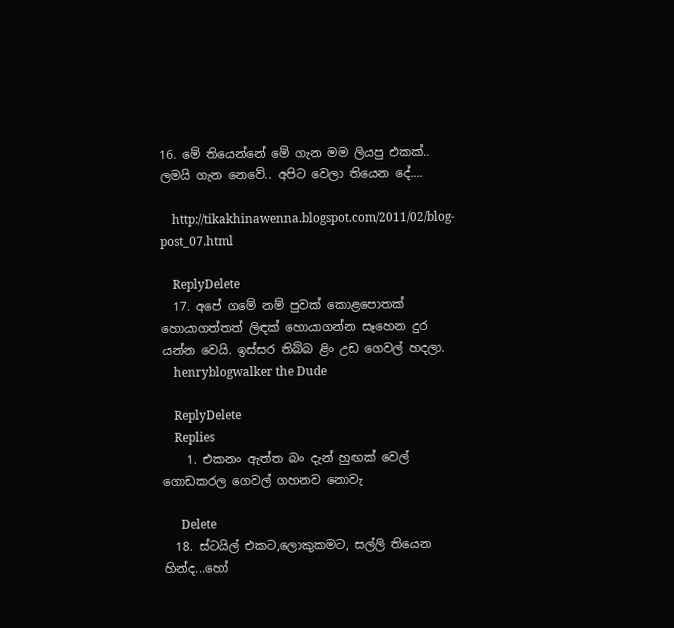16. මේ තියෙන්නේ මේ ගැන මම ලියපු එකක්.. ලමයි ගැන නෙවේ.. අපිට වෙලා තියෙන දේ....

    http://tikakhinawenna.blogspot.com/2011/02/blog-post_07.html

    ReplyDelete
  17. අපේ ගමේ නම් පුවක් කොළපොතක් හොයාගත්තත් ලිඳක් හොයාගන්න සෑහෙන දුර යන්න වෙයි. ඉස්සර තිබ්බ ළිං උඩ ගෙවල් හදලා.
    henryblogwalker the Dude

    ReplyDelete
    Replies
    1. එකනං ඇත්ත බං දැන් හුඟක් වෙල් ගොඩකරල ගෙවල් ගහනව නොවැ

      Delete
  18. ස්ටයිල් එකට,ලොකුකමට, සල්ලි තියෙන හින්ද...හෝ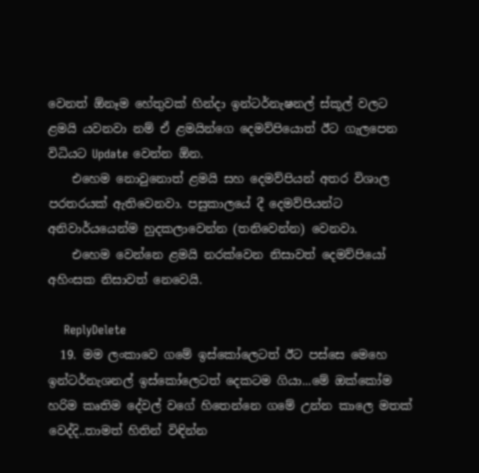වෙනත් ඕනෑම හේතුවක් හින්දා ඉන්ටර්නැෂනල් ස්කූල් වලට ළමයි යවනවා නම් ඒ ළමයින්ගෙ දෙමව්පියොත් ඊට ගැලපෙන විධියට Update වෙන්න ඕන.
    එහෙම නොවුනොත් ළමයි සහ දෙමව්පියන් අතර විශාල පරතරයක් ඇතිවෙනවා. පසුකාලයේ දී දෙමව්පියන්ට අනිවාර්යයෙන්ම හුදකලාවෙන්න (තනිවෙන්න) වෙනවා.
    එහෙම වෙන්නෙ ළමයි නරක්වෙන නිසාවත් දෙමව්පියෝ අහිංසක නිසාවත් නෙවෙයි.

    ReplyDelete
  19. මම ලංකාවෙ ගමේ ඉස්කෝලෙටත් ඊට පස්සෙ මෙහෙ ඉන්ටර්නැශනල් ඉස්කෝලෙටත් දෙකටම ගියා...මේ ඔක්කෝම හරිම කෘතිම දේවල් වගේ හිතෙන්නෙ ගමේ උන්න කාලෙ මතක් වෙද්දි..තාමත් හිතින් විඳින්න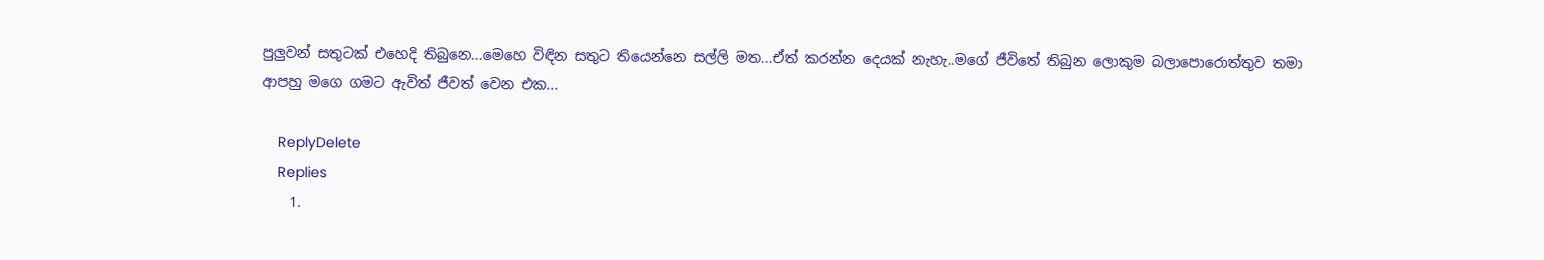පුලුවන් සතුටක් එහෙදි තිබුනෙ...මෙහෙ විඳින සතුට තියෙන්නෙ සල්ලි මත...ඒත් කරන්න දෙයක් නැහැ..මගේ ජීවිතේ තිබුන ලොකුම බලාපොරොත්තුව තමා ආපහු මගෙ ගමට ඇවිත් ජීවත් වෙන එක...

    ReplyDelete
    Replies
    1.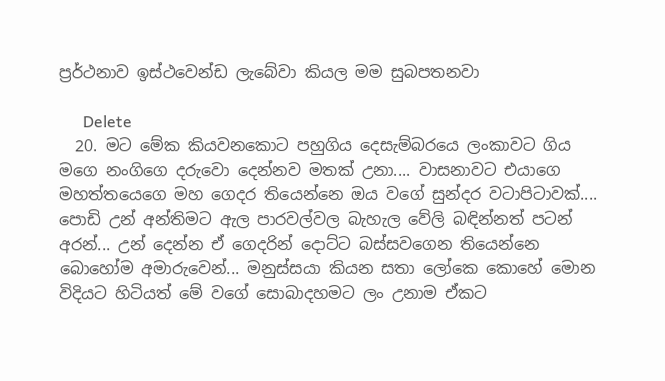ප්‍රර්ථනාව ඉස්ථවෙන්ඩ ලැබේවා කියල මම සුබපතනවා

      Delete
  20. මට මේක කියවනකොට පහුගිය දෙසැම්බරයෙ ලංකාවට ගිය මගෙ නංගිගෙ දරුවො දෙන්නව මතක් උනා.... වාසනාවට එයාගෙ මහත්තයෙගෙ මහ ගෙදර තියෙන්නෙ ඔය වගේ සුන්දර වටාපිටාවක්.... පොඩි උන් අන්තිමට ඇල පාරවල්වල බැහැල වේලි බඳින්නත් පටන් අරන්... උන් දෙන්න ඒ ගෙදරින් දොට්ට බස්සවගෙන තියෙන්නෙ බොහෝම අමාරුවෙන්... මනුස්සයා කියන සතා ලෝකෙ කොහේ මොන විදියට හිටියත් මේ වගේ සොබාදහමට ලං උනාම ඒකට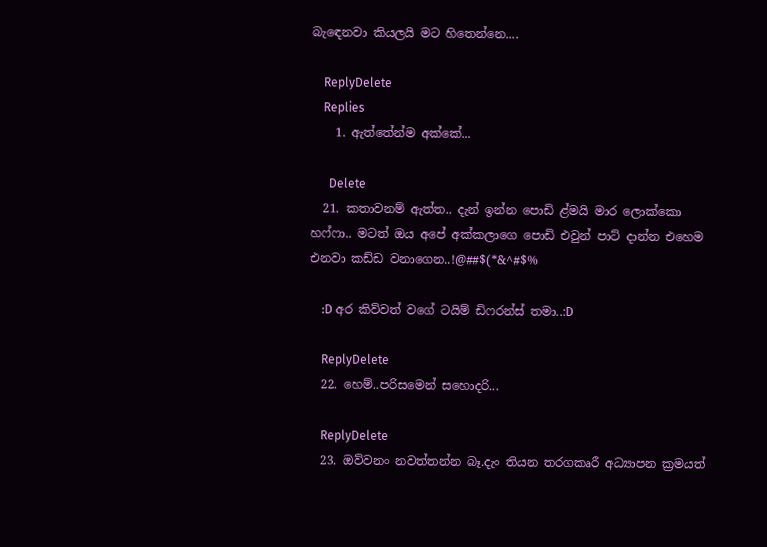බැඳෙනවා කියලයි මට හිතෙන්නෙ....

    ReplyDelete
    Replies
    1. ඇත්තේන්ම අක්කේ...

      Delete
  21. කතාවනම් ඇත්ත.. දැන් ඉන්න පොඩි ළ්මයි මාර ලොක්කො හෆ්ෆා.. මටත් ඔය අපේ අක්කලාගෙ පොඩි එවුන් පාට් දාන්න එහෙම එනවා කඩ්ඩ වනාගෙන..!@##$(*&^#$%

    :D අර කිව්වත් වගේ ටයිම් ඩිෆරන්ස් තමා..:D

    ReplyDelete
  22. හෙම්..පරිසමෙන් සහොදරි...

    ReplyDelete
  23. ඔව්වනං නවත්තන්න බෑ.දැං තියන තරගකෘරී අධ්‍යාපන ක්‍රමයත්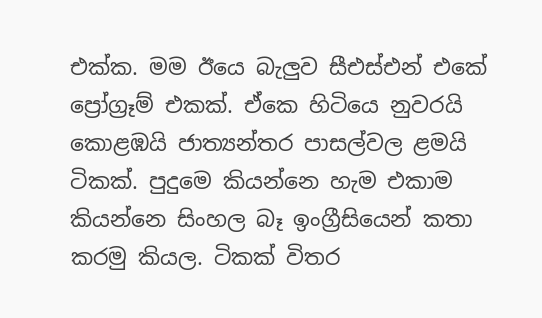එක්ක. මම ඊයෙ බැලුව සීඑස්එන් එකේ ප්‍රෝග්‍රෑම් එකක්. ඒකෙ හිටියෙ නුවරයි කොළඹයි ජාත්‍යන්තර පාසල්වල ළමයි ටිකක්. පුදුමෙ කියන්නෙ හැම එකාම කියන්නෙ සිංහල බෑ ඉංග්‍රීසියෙන් කතා කරමු කියල. ටිකක් විතර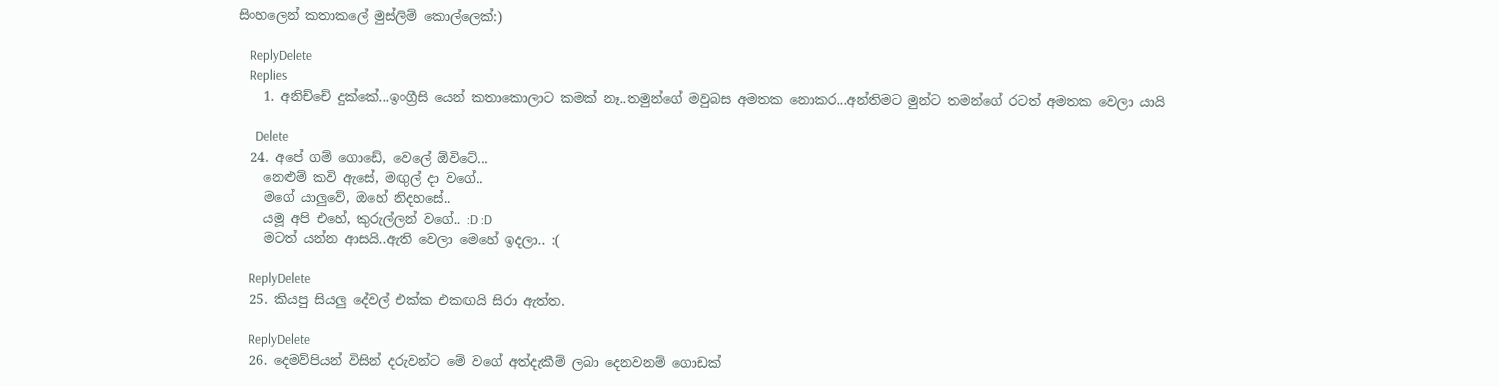සිංහලෙන් කතාකලේ මුස්ලිම් කොල්ලෙක්:)

    ReplyDelete
    Replies
    1. අනිච්චේ දුක්කේ...ඉංග්‍රීසි යෙන් කතාකොලාට කමක් නෑ..තමුන්ගේ මවුබස අමතක නොකර...අන්තිමට මුන්ට තමන්ගේ රටත් අමතක වෙලා යායි

      Delete
  24. අපේ ගම් ගොඩේ, වෙලේ ඕවිටේ...
    නෙළුම් කවි ඇසේ, මඟුල් දා වගේ..
    මගේ යාලුවේ, ඔහේ නිදහසේ..
    යමූ අපි එහේ, කුරුල්ලන් වගේ.. :D :D
    මටත් යන්න ආසයි..ඇති වෙලා මෙහේ ඉදලා.. :(

    ReplyDelete
  25. කියපු සියලු දේවල් එක්ක එකඟයි සිරා ඇත්ත.

    ReplyDelete
  26. දෙමව්පියන් විසින් දරුවන්ට මේ වගේ අත්දැකීම් ලබා දෙනවනම් ගොඩක්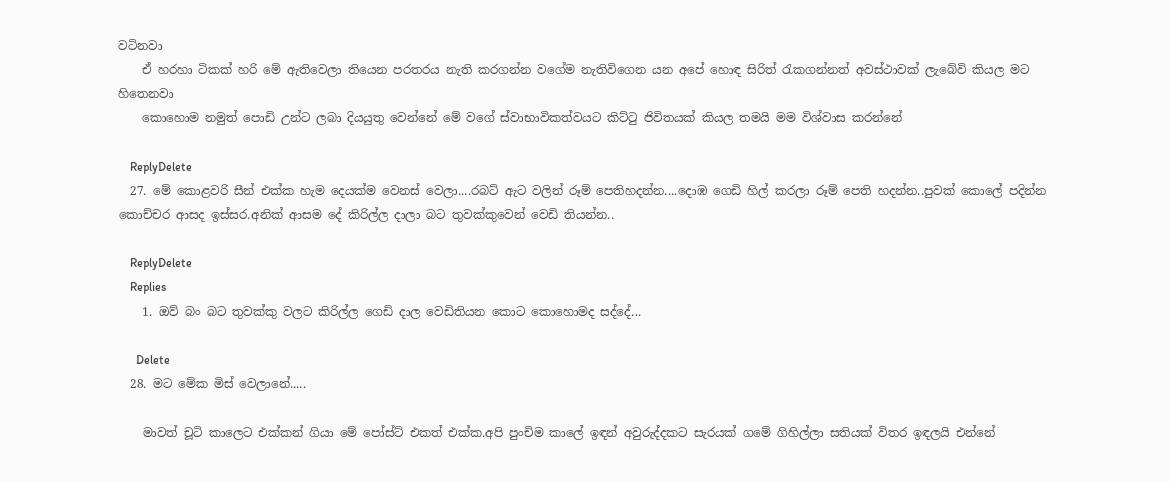වටිනවා
    ඒ හරහා ටිකක් හරි මේ ඇතිවෙලා තියෙන පරතරය නැති කරගන්න වගේම නැතිවිගෙන යන අපේ හොඳ සිරිත් රැකගන්නත් අවස්ථාවක් ලැබේවි කියල මට හිතෙනවා
    කොහොම නමුත් පොඩි උන්ට ලබා දියයුතු වෙන්නේ මේ වගේ ස්වාභාවිකත්වයට කිට්ටු ජිවිතයක් කියල තමයි මම විශ්වාස කරන්නේ

    ReplyDelete
  27. මේ කොළවරි සීන් එක්ක හැම දෙයක්ම වෙනස් වෙලා....රබට් ඇට වලින් රූම් පෙතිහදන්න....දොඹ ගෙඩි හිල් කරලා රූම් පෙති හදන්න..පුවක් කොලේ පදින්න කොච්චර ආසද ඉස්සර.අනික් ආසම දේ කිරිල්ල දාලා බට තුවක්කුවෙන් වෙඩි තියන්න..

    ReplyDelete
    Replies
    1. ඔව් බං බට තුවක්කු වලට කිරිල්ල ගෙඩි දාල වෙඩිතියන කොට කොහොමද සද්දේ...

      Delete
  28. මට මේක මිස් වෙලානේ.....

    මාවත් චූටි කාලෙට එක්කන් ගියා මේ පෝස්ට් එකත් එක්ක.අපි පුංචිම කාලේ ඉඳන් අවුරුද්දකට සැරයක් ගමේ ගිහිල්ලා සතියක් විතර ඉඳලයි එන්නේ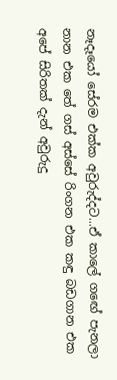නෑදෑයෝ සේරම එක්ක අවුරුද්දට...ඒ කාලේ ගඟේ පැනලා නාන එක තේ ගස් අස්සේ රිංගන එක කඳු බඩගාන එක අපේ සිරිතක් දැන් අවුරුදු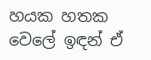හයක හතක වෙලේ ඉඳන් ඒ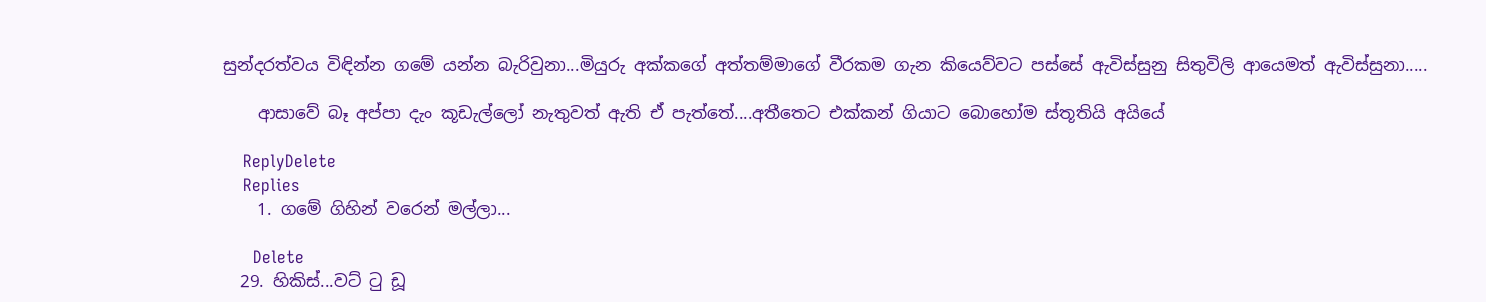සුන්දරත්වය විඳින්න ගමේ යන්න බැරිවුනා...මියුරු අක්කගේ අත්තම්මාගේ වීරකම ගැන කියෙව්වට පස්සේ ඇවිස්සුනු සිතුවිලි ආයෙමත් ඇවිස්සුනා.....

    ආසාවේ බෑ අප්පා දැං කූඩැල්ලෝ නැතුවත් ඇති ඒ පැත්තේ....අතීතෙට එක්කන් ගියාට බොහෝම ස්තූතියි අයියේ

    ReplyDelete
    Replies
    1. ගමේ ගිහින් වරෙන් මල්ලා...

      Delete
  29. හිකිස්...වට් ටු ඩූ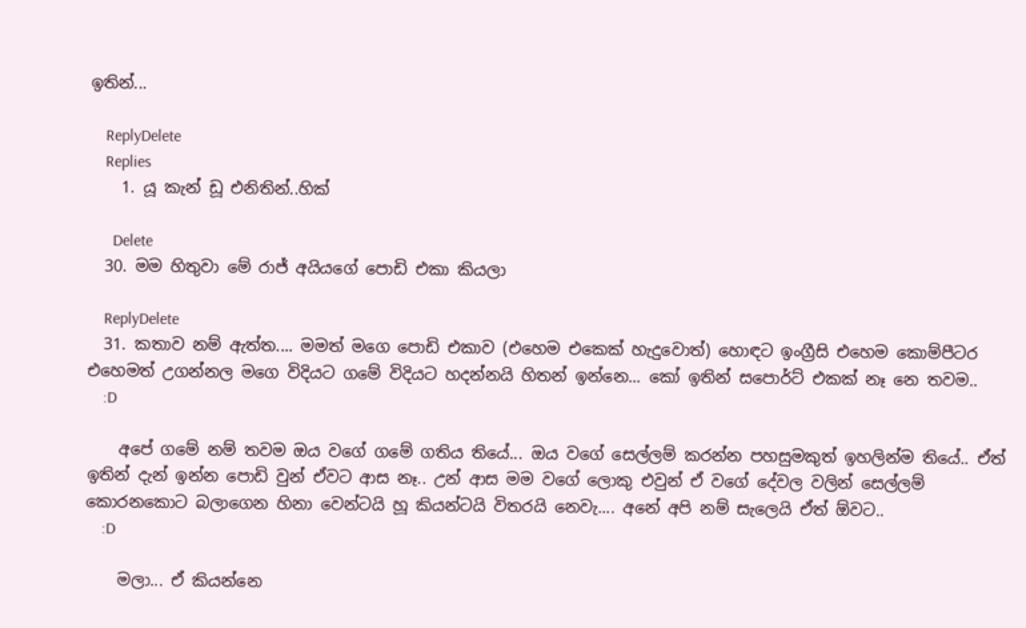ඉතින්...

    ReplyDelete
    Replies
    1. යූ කැන් ඩූ එනිතින්..හික්

      Delete
  30. මම හිතුවා මේ රාජ් අයියගේ පොඩි එකා කියලා

    ReplyDelete
  31. කතාව නම් ඇත්ත.... මමත් මගෙ පොඩි එකාව (එහෙම එකෙක් හැදුවොත්) හොඳට ඉංග්‍රීසි එහෙම කොම්පීටර එහෙමත් උගන්නල මගෙ විදියට ගමේ විදියට හදන්නයි හිතන් ඉන්නෙ... කෝ ඉතින් සපොර්ට් එකක් නෑ නෙ තවම..
    :D

    අපේ ගමේ නම් තවම ඔය වගේ ගමේ ගතිය තියේ... ඔය වගේ සෙල්ලම් කරන්න පහසුමකුත් ඉහලින්ම තියේ.. ඒත් ඉතින් දැන් ඉන්න පොඩි වුන් ඒවට ආස නෑ.. උන් ආස මම වගේ ලොකු එවුන් ඒ වගේ දේවල වලින් සෙල්ලම් කොරනකොට බලාගෙන හිනා වෙන්ටයි හූ කියන්ටයි විතරයි නෙවැ.... අනේ අපි නම් සැලෙයි ඒත් ඕවට..
    :D

    මලා... ඒ කියන්නෙ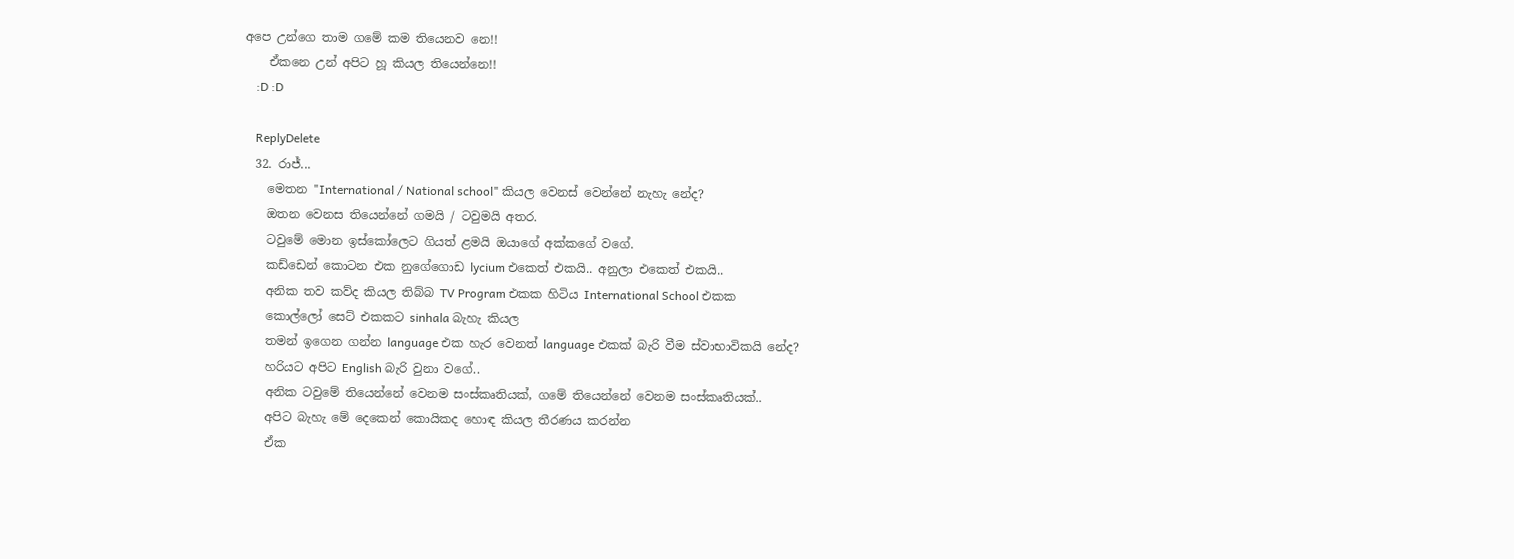අපෙ උන්ගෙ තාම ගමේ කම තියෙනව නෙ!!
    ඒකනෙ උන් අපිට හූ කියල තියෙන්නෙ!!
    :D :D

    ReplyDelete
  32. රාජ්...
    මෙතන "International / National school" කියල වෙනස් වෙන්නේ නැහැ නේද?
    ඔතන වෙනස තියෙන්නේ ගමයි / ටවුමයි අතර.
    ටවුමේ මොන ඉස්කෝලෙට ගියත් ළමයි ඔයාගේ අක්කගේ වගේ.
    කඩ්ඩෙන් කොටන එක නුගේගොඩ lycium එකෙත් එකයි.. අනුලා එකෙත් එකයි..
    අනික තව කව්ද කියල තිබ්බ TV Program එකක හිටිය International School එකක
    කොල්ලෝ සෙට් එකකට sinhala බැහැ කියල
    තමන් ඉගෙන ගන්න language එක හැර වෙනත් language එකක් බැරි වීම ස්වාභාවිකයි නේද?
    හරියට අපිට English බැරි වුනා වගේ..
    අනික ටවුමේ තියෙන්නේ වෙනම සංස්කෘතියක්, ගමේ තියෙන්නේ වෙනම සංස්කෘතියක්..
    අපිට බැහැ මේ දෙකෙන් කොයිකද හොඳ කියල තීරණය කරන්න
    ඒක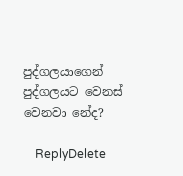පුද්ගලයාගෙන් පුද්ගලයට වෙනස් වෙනවා නේද?

    ReplyDelete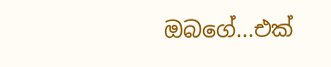ඔබගේ...එක්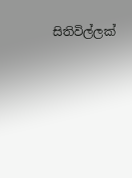සිතිවිල්ලක්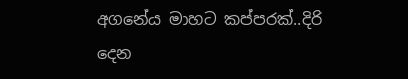අගනේය මාහට කප්පරක්..දිරි දෙන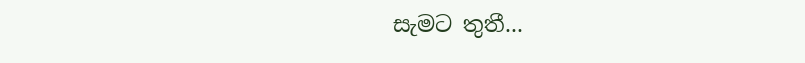සැමට තුතී...